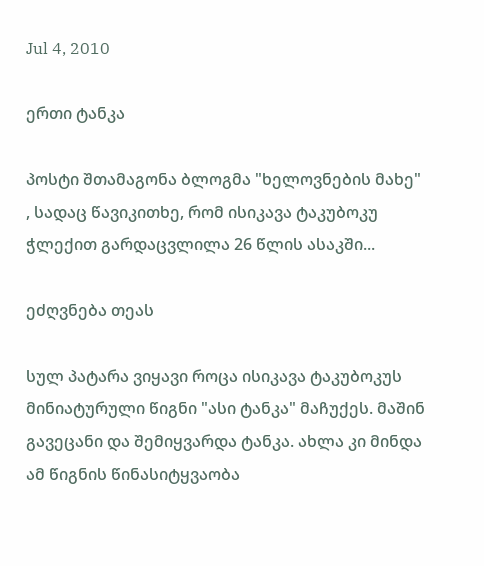Jul 4, 2010

ერთი ტანკა

პოსტი შთამაგონა ბლოგმა "ხელოვნების მახე" , სადაც წავიკითხე, რომ ისიკავა ტაკუბოკუ ჭლექით გარდაცვლილა 26 წლის ასაკში...

ეძღვნება თეას

სულ პატარა ვიყავი როცა ისიკავა ტაკუბოკუს მინიატურული წიგნი "ასი ტანკა" მაჩუქეს. მაშინ გავეცანი და შემიყვარდა ტანკა. ახლა კი მინდა ამ წიგნის წინასიტყვაობა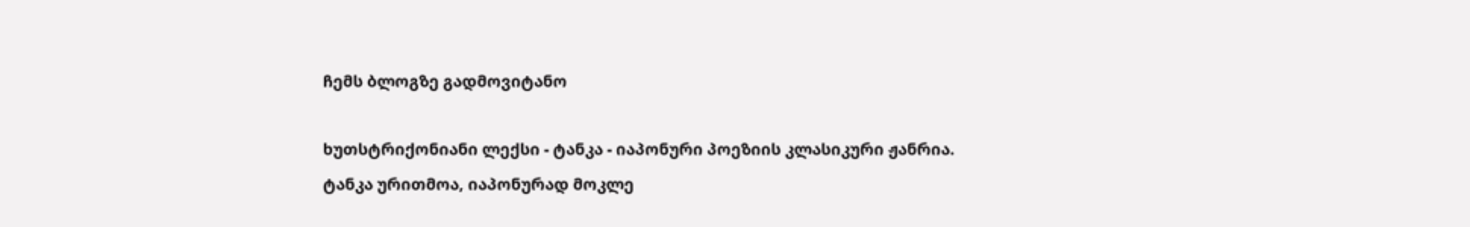ჩემს ბლოგზე გადმოვიტანო

ხუთსტრიქონიანი ლექსი - ტანკა - იაპონური პოეზიის კლასიკური ჟანრია. ტანკა ურითმოა, იაპონურად მოკლე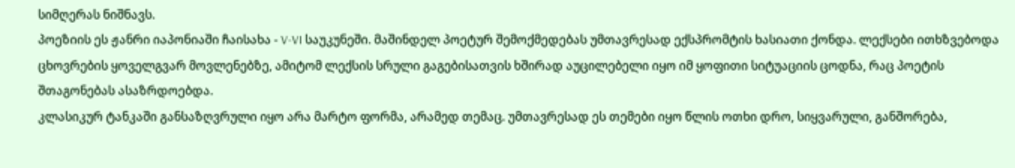სიმღერას ნიშნავს.
პოეზიის ეს ჟანრი იაპონიაში ჩაისახა - V-VI საუკუნეში. მაშინდელ პოეტურ შემოქმედებას უმთავრესად ექსპრომტის ხასიათი ქონდა. ლექსები ითხზვებოდა ცხოვრების ყოველგვარ მოვლენებზე, ამიტომ ლექსის სრული გაგებისათვის ხშირად აუცილებელი იყო იმ ყოფითი სიტუაციის ცოდნა, რაც პოეტის შთაგონებას ასაზრდოებდა.
კლასიკურ ტანკაში განსაზღვრული იყო არა მარტო ფორმა, არამედ თემაც. უმთავრესად ეს თემები იყო წლის ოთხი დრო, სიყვარული, განშორება,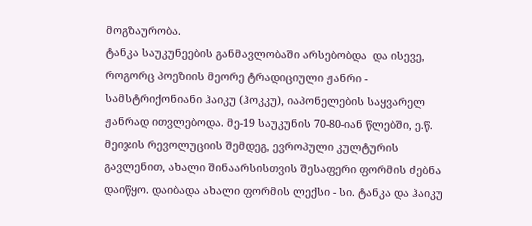მოგზაურობა.
ტანკა საუკუნეების განმავლობაში არსებობდა  და ისევე, როგორც პოეზიის მეორე ტრადიციული ჟანრი - სამსტრიქონიანი ჰაიკუ (ჰოკკუ), იაპონელების საყვარელ ჟანრად ითვლებოდა. მე-19 საუკუნის 70-80-იან წლებში, ე.წ. მეიჯის რევოლუციის შემდეგ, ევროპული კულტურის გავლენით, ახალი შინაარსისთვის შესაფერი ფორმის ძებნა დაიწყო. დაიბადა ახალი ფორმის ლექსი - სი. ტანკა და ჰაიკუ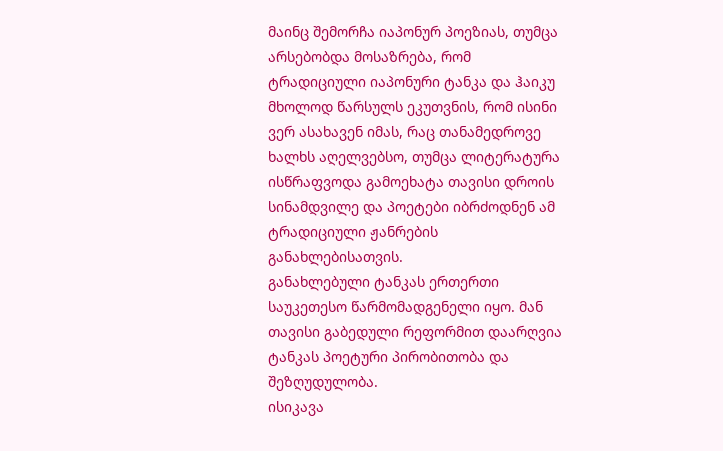მაინც შემორჩა იაპონურ პოეზიას, თუმცა არსებობდა მოსაზრება, რომ ტრადიციული იაპონური ტანკა და ჰაიკუ მხოლოდ წარსულს ეკუთვნის, რომ ისინი ვერ ასახავენ იმას, რაც თანამედროვე ხალხს აღელვებსო, თუმცა ლიტერატურა ისწრაფვოდა გამოეხატა თავისი დროის სინამდვილე და პოეტები იბრძოდნენ ამ ტრადიციული ჟანრების განახლებისათვის.
განახლებული ტანკას ერთერთი საუკეთესო წარმომადგენელი იყო. მან თავისი გაბედული რეფორმით დაარღვია  ტანკას პოეტური პირობითობა და შეზღუდულობა.
ისიკავა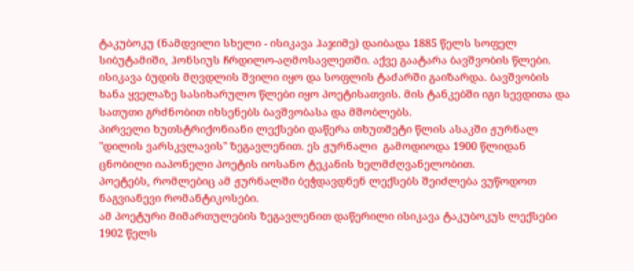ტაკუბოკუ (ნამდვილი სხელი - ისიკავა ჰაჯიმე) დაიბადა 1885 წელს სოფელ სიბუტამიში, ჰონსიუს ჩრდილო-აღმოსავლეთში. აქვე გაატარა ბავშვობის წლები.
ისიკავა ბუდის მღვდლის შვილი იყო და სოფლის ტაძარში გაიზარდა. ბავშვობის ხანა ყველაზე სასიხარულო წლები იყო პოეტისათვის. მის ტანკებში იგი სევდითა და სათუთი გრძნობით იხსენებს ბავშვობასა და მშობლებს.
პირველი ხუთსტრიქონიანი ლექსები დაწერა თხუთმეტი წლის ასაკში ჟურნალ "დილის ვარსკვლავის" ზეგავლენით. ეს ჟურნალი  გამოდიოდა 1900 წლიდან ცნობილი იაპონელი პოეტის იოსანო ტეკანის ხელმძღვანელობით.
პოეტებს, რომლებიც ამ ჟურნალში ბეჭდავდნენ ლექსებს შეიძლება ვუწოდოთ ნაგვიანევი რომანტიკოსები.
ამ პოეტური მიმართულების ზეგავლენით დაწერილი ისიკავა ტაკუბოკუს ლექსები 1902 წელს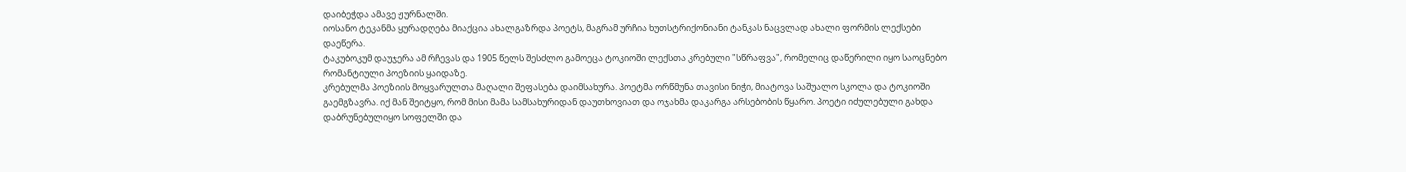დაიბეჭდა ამავე ჟურნალში.
იოსანო ტეკანმა ყურადღება მიაქცია ახალგაზრდა პოეტს, მაგრამ ურჩია ხუთსტრიქონიანი ტანკას ნაცვლად ახალი ფორმის ლექსები დაეწერა.
ტაკუბოკუმ დაუჯერა ამ რჩევას და 1905 წელს შესძლო გამოეცა ტოკიოში ლექსთა კრებული "სწრაფვა", რომელიც დაწერილი იყო საოცნებო რომანტიული პოეზიის ყაიდაზე.
კრებულმა პოეზიის მოყვარულთა მაღალი შეფასება დაიმსახურა. პოეტმა ორწმუნა თავისი ნიჭი, მიატოვა საშუალო სკოლა და ტოკიოში გაემგზავრა. იქ მან შეიტყო, რომ მისი მამა სამსახურიდან დაუთხოვიათ და ოჯახმა დაკარგა არსებობის წყარო. პოეტი იძულებული გახდა დაბრუნებულიყო სოფელში და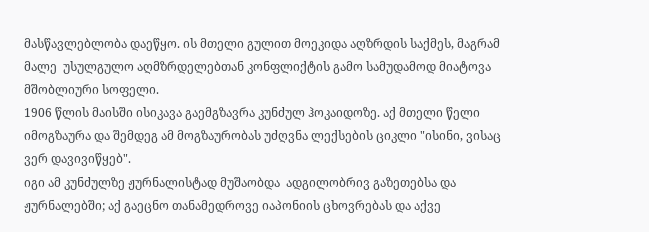მასწავლებლობა დაეწყო. ის მთელი გულით მოეკიდა აღზრდის საქმეს, მაგრამ მალე  უსულგულო აღმზრდელებთან კონფლიქტის გამო სამუდამოდ მიატოვა მშობლიური სოფელი.
1906 წლის მაისში ისიკავა გაემგზავრა კუნძულ ჰოკაიდოზე. აქ მთელი წელი იმოგზაურა და შემდეგ ამ მოგზაურობას უძღვნა ლექსების ციკლი "ისინი, ვისაც ვერ დავივიწყებ".
იგი ამ კუნძულზე ჟურნალისტად მუშაობდა  ადგილობრივ გაზეთებსა და ჟურნალებში; აქ გაეცნო თანამედროვე იაპონიის ცხოვრებას და აქვე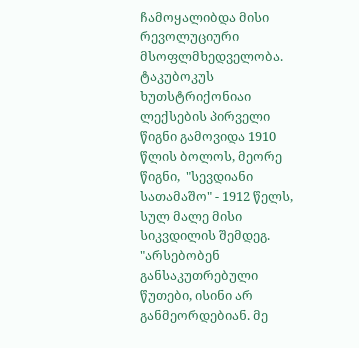ჩამოყალიბდა მისი რევოლუციური მსოფლმხედველობა.
ტაკუბოკუს ხუთსტრიქონიაი ლექსების პირველი წიგნი გამოვიდა 1910 წლის ბოლოს, მეორე წიგნი,  "სევდიანი სათამაშო" - 1912 წელს, სულ მალე მისი სიკვდილის შემდეგ.
"არსებობენ განსაკუთრებული წუთები, ისინი არ განმეორდებიან. მე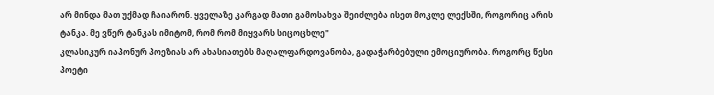არ მინდა მათ უქმად ჩაიარონ. ყველაზე კარგად მათი გამოსახვა შეიძლება ისეთ მოკლე ლექსში, როგორიც არის ტანკა. მე ვწერ ტანკას იმიტომ, რომ რომ მიყვარს სიცოცხლე"
კლასიკურ იაპონურ პოეზიას არ ახასიათებს მაღალფარდოვანობა, გადაჭარბებული ემოციურობა. როგორც წესი პოეტი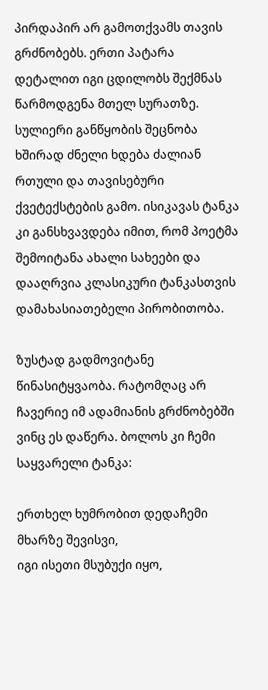პირდაპირ არ გამოთქვამს თავის გრძნობებს. ერთი პატარა დეტალით იგი ცდილობს შექმნას წარმოდგენა მთელ სურათზე. სულიერი განწყობის შეცნობა ხშირად ძნელი ხდება ძალიან რთული და თავისებური ქვეტექსტების გამო. ისიკავას ტანკა კი განსხვავდება იმით, რომ პოეტმა შემოიტანა ახალი სახეები და დააღრვია კლასიკური ტანკასთვის დამახასიათებელი პირობითობა.

ზუსტად გადმოვიტანე წინასიტყვაობა. რატომღაც არ ჩავერიე იმ ადამიანის გრძნობებში ვინც ეს დაწერა. ბოლოს კი ჩემი საყვარელი ტანკა:

ერთხელ ხუმრობით დედაჩემი
მხარზე შევისვი,
იგი ისეთი მსუბუქი იყო,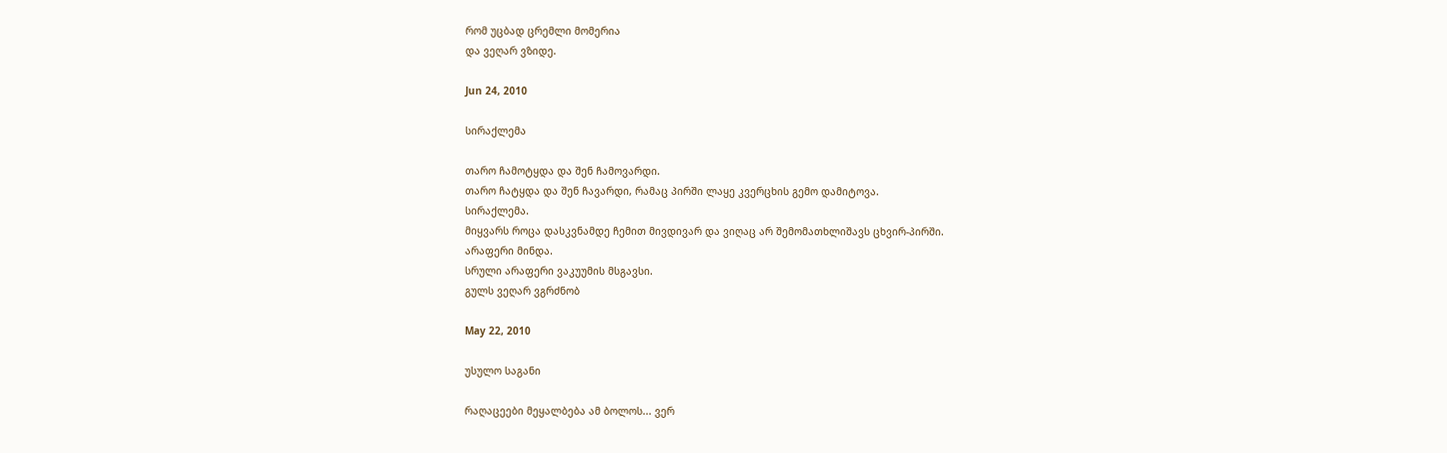რომ უცბად ცრემლი მომერია
და ვეღარ ვზიდე.

Jun 24, 2010

სირაქლემა

თარო ჩამოტყდა და შენ ჩამოვარდი.
თარო ჩატყდა და შენ ჩავარდი, რამაც პირში ლაყე კვერცხის გემო დამიტოვა.
სირაქლემა.
მიყვარს როცა დასკვნამდე ჩემით მივდივარ და ვიღაც არ შემომათხლიშავს ცხვირ-პირში.
არაფერი მინდა.
სრული არაფერი ვაკუუმის მსგავსი.
გულს ვეღარ ვგრძნობ

May 22, 2010

უსულო საგანი

რაღაცეები მეყალბება ამ ბოლოს... ვერ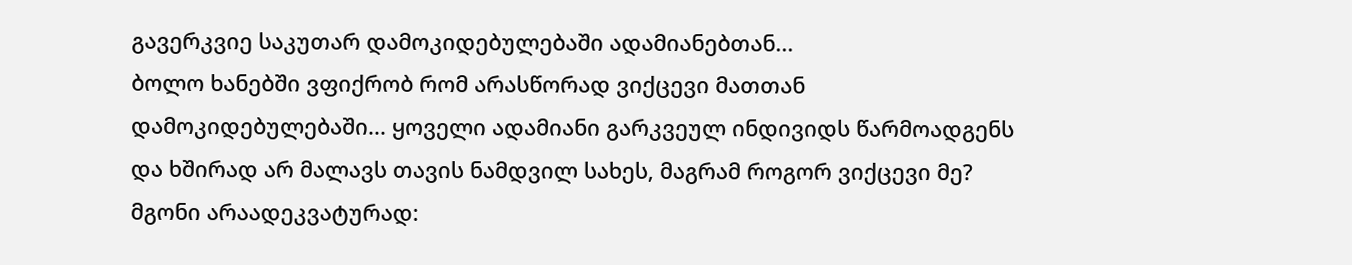გავერკვიე საკუთარ დამოკიდებულებაში ადამიანებთან...
ბოლო ხანებში ვფიქრობ რომ არასწორად ვიქცევი მათთან დამოკიდებულებაში... ყოველი ადამიანი გარკვეულ ინდივიდს წარმოადგენს და ხშირად არ მალავს თავის ნამდვილ სახეს, მაგრამ როგორ ვიქცევი მე? მგონი არაადეკვატურად: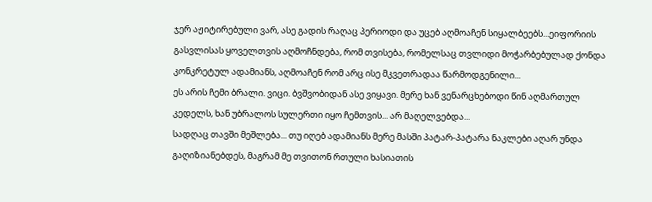ჯერ აჟიტირებული ვარ, ასე გადის რაღაც პერიოდი და უცებ აღმოაჩენ სიყალბეებს...ეიფორიის გასვლისას ყოველთვის აღმოჩნდება, რომ თვისება, რომელსაც თვლიდი მოჭარბებულად ქონდა კონკრეტულ ადამიანს, აღმოაჩენ რომ არც ისე მკვეთრადაა წარმოდგენილი...
ეს არის ჩემი ბრალი. ვიცი. ბვშვობიდან ასე ვიყავი. მერე ხან ვენარცხებოდი წინ აღმართულ კედელს, ხან უბრალოს სულერთი იყო ჩემთვის... არ მაღელვებდა...
სადღაც თავში მეშლება... თუ იღებ ადამიანს მერე მასში პატარ-პატარა ნაკლები აღარ უნდა გაღიზიანებდეს, მაგრამ მე თვითონ რთული ხასიათის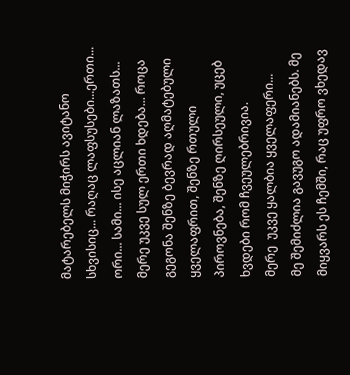მატარებელს მიჭირს ავიტანო სხვისიც... რაღაც ლაფსუსები...ერთი... ორი... სამი... ისე აცლიან ლაზათს... მერე უკვე სულ ერთი ხდება... როცა გეგონა შენზე ბევრად აღმატებული ყველაფრით, შენზე რთული პიროვნება, შენზე ღირსეული, უცებ ხვდები რომ ჩვეულებრივია.
მერე  უკვე ყალბია ყველაფერი...
მე შემიძლია გავუგო ადამიანებს. მე მიყვარს ეს ჩემში, რაც უფრო ვხედავ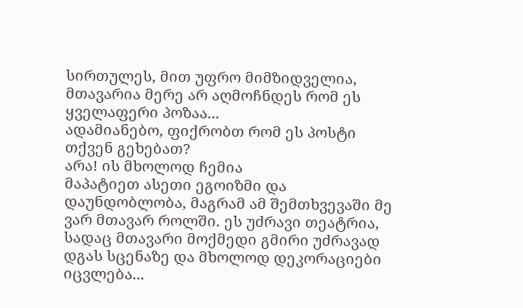სირთულეს, მით უფრო მიმზიდველია, მთავარია მერე არ აღმოჩნდეს რომ ეს ყველაფერი პოზაა...
ადამიანებო, ფიქრობთ რომ ეს პოსტი თქვენ გეხებათ?
არა! ის მხოლოდ ჩემია
მაპატიეთ ასეთი ეგოიზმი და დაუნდობლობა, მაგრამ ამ შემთხვევაში მე ვარ მთავარ როლში. ეს უძრავი თეატრია, სადაც მთავარი მოქმედი გმირი უძრავად დგას სცენაზე და მხოლოდ დეკორაციები იცვლება...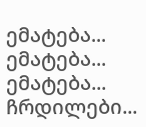ემატება... ემატება... ემატება... ჩრდილები...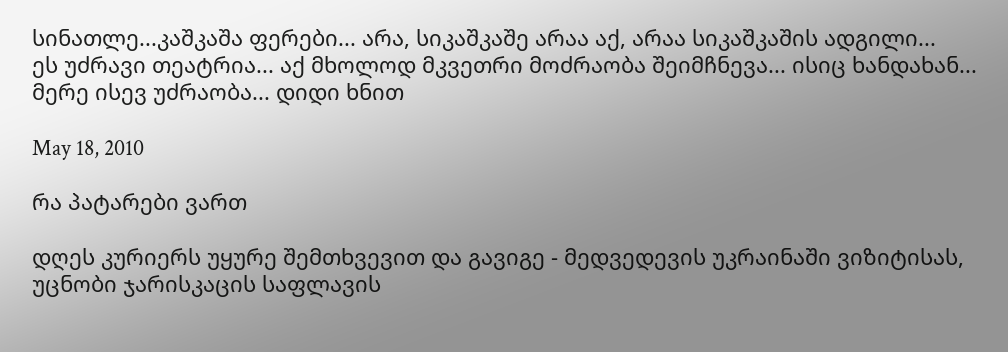სინათლე...კაშკაშა ფერები... არა, სიკაშკაშე არაა აქ, არაა სიკაშკაშის ადგილი...
ეს უძრავი თეატრია... აქ მხოლოდ მკვეთრი მოძრაობა შეიმჩნევა... ისიც ხანდახან... მერე ისევ უძრაობა... დიდი ხნით

May 18, 2010

რა პატარები ვართ

დღეს კურიერს უყურე შემთხვევით და გავიგე - მედვედევის უკრაინაში ვიზიტისას, უცნობი ჯარისკაცის საფლავის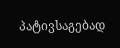პატივსაგებად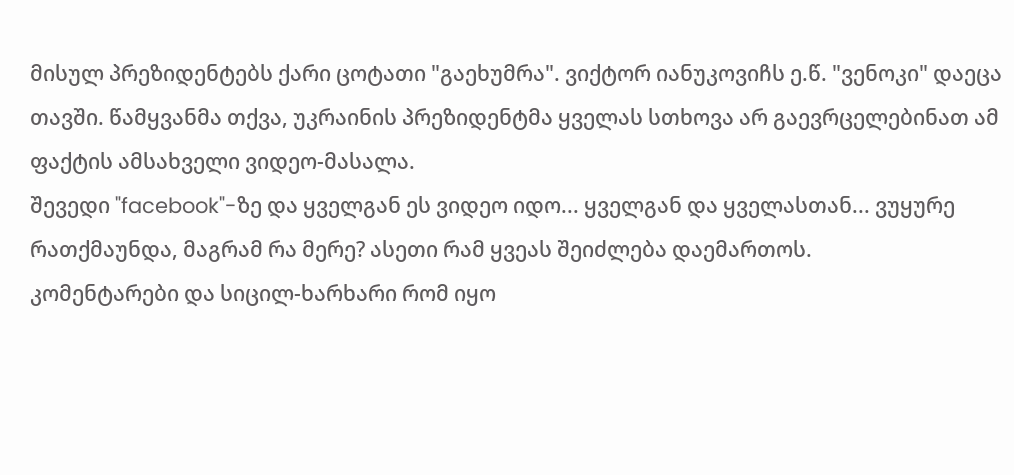მისულ პრეზიდენტებს ქარი ცოტათი "გაეხუმრა". ვიქტორ იანუკოვიჩს ე.წ. "ვენოკი" დაეცა თავში. წამყვანმა თქვა, უკრაინის პრეზიდენტმა ყველას სთხოვა არ გაევრცელებინათ ამ ფაქტის ამსახველი ვიდეო-მასალა.
შევედი "facebook"-ზე და ყველგან ეს ვიდეო იდო... ყველგან და ყველასთან... ვუყურე რათქმაუნდა, მაგრამ რა მერე? ასეთი რამ ყვეას შეიძლება დაემართოს.
კომენტარები და სიცილ-ხარხარი რომ იყო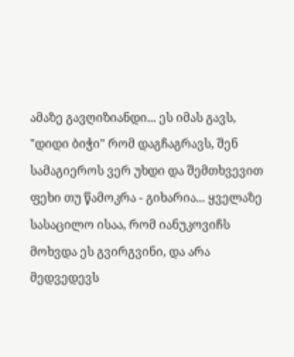ამაზე გავღიზიანდი... ეს იმას გავს, "დიდი ბიჭი" რომ დაგჩაგრავს, შენ სამაგიეროს ვერ უხდი და შემთხვევით ფეხი თუ წამოკრა - გიხარია... ყველაზე სასაცილო ისაა, რომ იანუკოვიჩს მოხვდა ეს გვირგვინი, და არა მედვედევს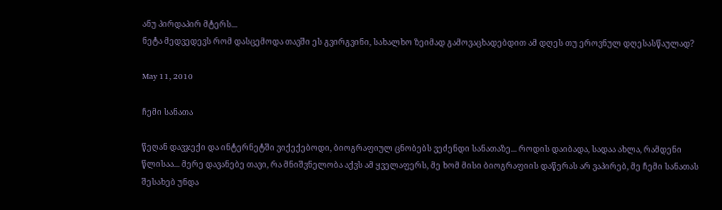ანუ პირდაპირ მტერს...
ნეტა მედვედევს რომ დასცემოდა თავში ეს გვირგვინი, სახალხო ზეიმად გამოვაცხადებდით ამ დღეს თუ ეროვნულ დღესასწაულად?

May 11, 2010

ჩემი სანათა

წეღან დავჯექი და ინტერნეტში ვიქექებოდი, ბიოგრაფიულ ცნობებს ვეძენდი სანათაზე... როდის დაიბადა, სადაა ახლა, რამდენი წლისაა... მერე დავანებე თავი, რა მნიშვნელობა აქვს ამ ყველაფერს, მე ხომ მისი ბიოგრაფიის დაწერას არ ვაპირებ, მე ჩემი სანათას შესახებ უნდა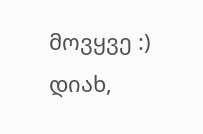მოვყვე :) დიახ,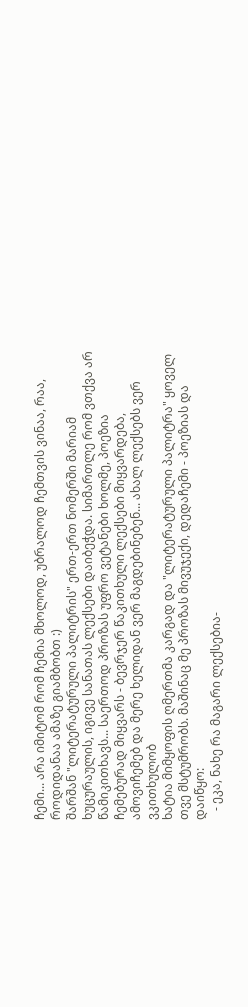ჩემი... არა იმიტომ რომ ჩემია მხოლოდ, უბრალოდ ჩემთვის ვინაა, რაა, როდიდანაა ამაზე გიამბობთ :)
შარშან "ლიტერატურული პალიტრის" ერთ-ერთ ნომერში მარიამ ხუცურაულის, იგივე სანათას ლექსები დაიბეჭდა. სიმართლე რომ ვთქვა არ წამიკითხავს... საერთოდ პროზას უფრო ვეტანები ხოლმე, პოეზია ჩემებურად მიყვარს - ბევრჯერ წაკითხული ლექსები მიყვარდება, ამოვიჩემებ და მერე ხელიდან ვერ მაგდებინებენ... ახალ ლექსებს ვერ ვკითხულობ
ხატია მიმყოფის ღმერთმა კარგად და "ლიტერატურული პალიტრა" ყოველ თვე მსტუმრობს. მაშინაც მე პროზას მივუჯექი, დედაჩემი - პოეზიას და დაიწყო:
   - ეკა, ნახე რა მაგარი ლექსებია-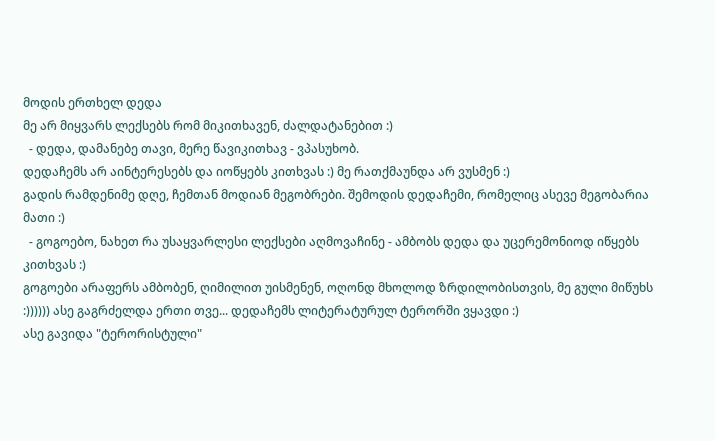მოდის ერთხელ დედა
მე არ მიყვარს ლექსებს რომ მიკითხავენ, ძალდატანებით :)
  - დედა, დამანებე თავი, მერე წავიკითხავ - ვპასუხობ.
დედაჩემს არ აინტერესებს და იოწყებს კითხვას :) მე რათქმაუნდა არ ვუსმენ :)
გადის რამდენიმე დღე, ჩემთან მოდიან მეგობრები. შემოდის დედაჩემი, რომელიც ასევე მეგობარია მათი :)
  - გოგოებო, ნახეთ რა უსაყვარლესი ლექსები აღმოვაჩინე - ამბობს დედა და უცერემონიოდ იწყებს კითხვას :)
გოგოები არაფერს ამბობენ, ღიმილით უისმენენ, ოღონდ მხოლოდ ზრდილობისთვის, მე გული მიწუხს :)))))) ასე გაგრძელდა ერთი თვე... დედაჩემს ლიტერატურულ ტერორში ვყავდი :)
ასე გავიდა "ტერორისტული"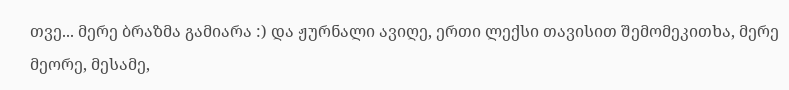თვე... მერე ბრაზმა გამიარა :) და ჟურნალი ავიღე, ერთი ლექსი თავისით შემომეკითხა, მერე მეორე, მესამე,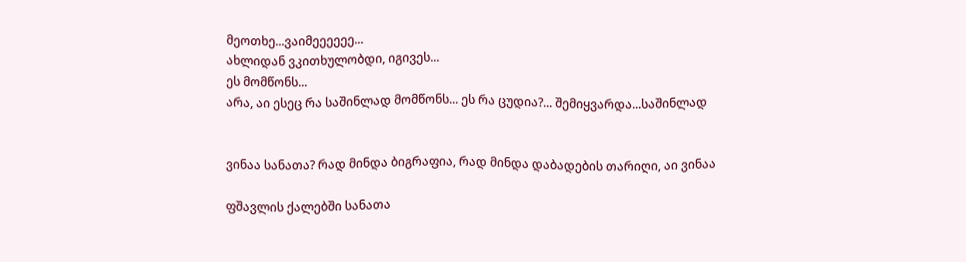მეოთხე...ვაიმეეეეეე...
ახლიდან ვკითხულობდი, იგივეს...
ეს მომწონს...
არა, აი ესეც რა საშინლად მომწონს... ეს რა ცუდია?... შემიყვარდა...საშინლად


ვინაა სანათა? რად მინდა ბიგრაფია, რად მინდა დაბადების თარიღი, აი ვინაა

ფშავლის ქალებში სანათა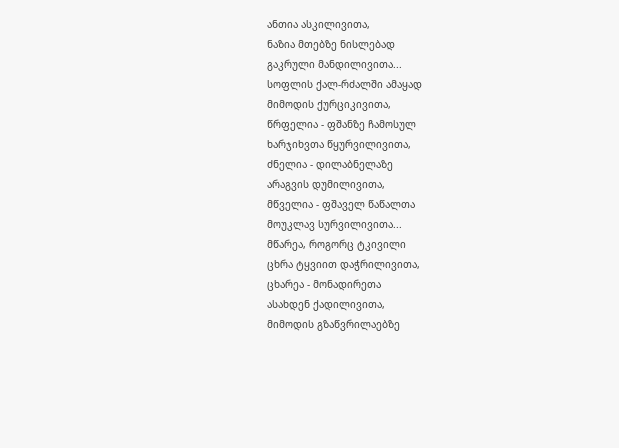ანთია ასკილივითა,
ნაზია მთებზე ნისლებად
გაკრული მანდილივითა...
სოფლის ქალ-რძალში ამაყად
მიმოდის ქურციკივითა,
წრფელია - ფშანზე ჩამოსულ
ხარჯიხვთა წყურვილივითა,
ძნელია - დილაბნელაზე
არაგვის დუმილივითა,
მწველია - ფშაველ წაწალთა
მოუკლავ სურვილივითა...
მწარეა, როგორც ტკივილი
ცხრა ტყვიით დაჭრილივითა,
ცხარეა - მონადირეთა
ასახდენ ქადილივითა,
მიმოდის გზაწვრილაებზე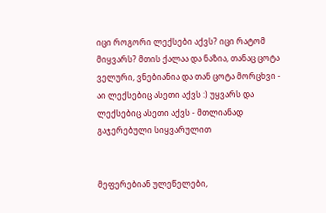იცი როგორი ლექსები აქვს? იცი რატომ მიყვარს? მთის ქალაა და ნაზია, თანაც ცოტა ველური, ვნებიანია და თან ცოტა მორცხვი - აი ლექსებიც ასეთი აქვს :) უყვარს და ლექსებიც ასეთი აქვს - მთლიანად გაჯერებული სიყვარულით


მეფერებიან ულეწელები,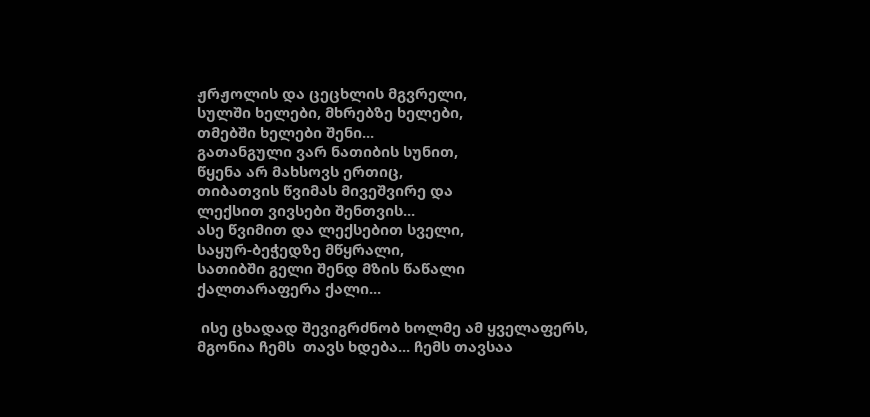ჟრჟოლის და ცეცხლის მგვრელი,
სულში ხელები, მხრებზე ხელები,
თმებში ხელები შენი...
გათანგული ვარ ნათიბის სუნით,
წყენა არ მახსოვს ერთიც,
თიბათვის წვიმას მივეშვირე და
ლექსით ვივსები შენთვის...
ასე წვიმით და ლექსებით სველი,
საყურ-ბეჭედზე მწყრალი,
სათიბში გელი შენდ მზის წაწალი
ქალთარაფერა ქალი...

 ისე ცხადად შევიგრძნობ ხოლმე ამ ყველაფერს, მგონია ჩემს  თავს ხდება... ჩემს თავსაა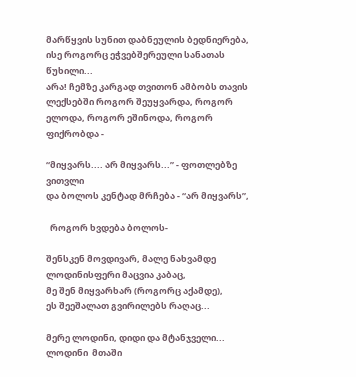მარწყვის სუნით დაბნეულის ბედნიერება, ისე როგორც ეჭვებშერეული სანათას წუხილი...
არა! ჩემზე კარგად თვითონ ამბობს თავის ლექსებში როგორ შეუყვარდა, როგორ ელოდა, როგორ ეშინოდა, როგორ ფიქრობდა -

“მიყვარს.... არ მიყვარს...” - ფოთლებზე ვითვლი
და ბოლოს კენტად მრჩება - “არ მიყვარს”,

  როგორ ხვდება ბოლოს-

შენსკენ მოვდივარ, მალე ნახვამდე
ლოდინისფერი მაცვია კაბაც,
მე შენ მიყვარხარ (როგორც აქამდე),
ეს შეეშალათ გვირილებს რაღაც...

მერე ლოდინი, დიდი და მტანჯველი... ლოდინი  მთაში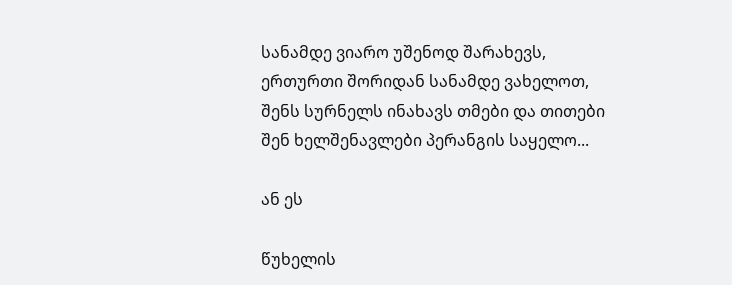სანამდე ვიარო უშენოდ შარახევს,
ერთურთი შორიდან სანამდე ვახელოთ,
შენს სურნელს ინახავს თმები და თითები
შენ ხელშენავლები პერანგის საყელო...

ან ეს

წუხელის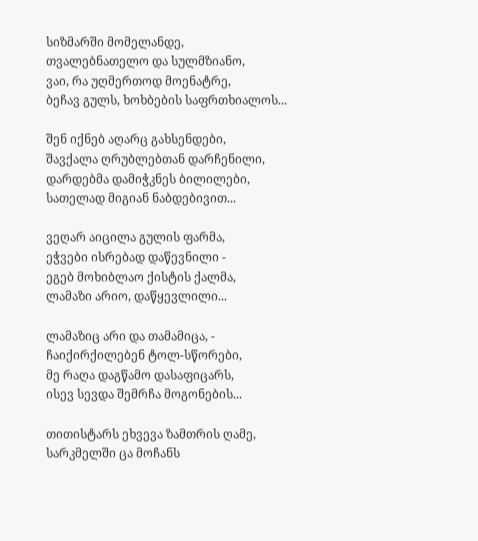სიზმარში მომელანდე,
თვალებნათელო და სულმზიანო,
ვაი, რა უღმერთოდ მოენატრე,
ბეჩავ გულს, ხოხბების საფრთხიალოს...

შენ იქნებ აღარც გახსენდები,
შავქალა ღრუბლებთან დარჩენილი,
დარდებმა დამიჭკნეს ბილილები,
სათელად მიგიან ნაბდებივით...

ვეღარ აიცილა გულის ფარმა,
ეჭვები ისრებად დაწევნილი -
ეგებ მოხიბლაო ქისტის ქალმა,
ლამაზი არიო, დაწყევლილი...

ლამაზიც არი და თამამიცა, -
ჩაიქირქილებენ ტოლ-სწორები,
მე რაღა დაგწამო დასაფიცარს,
ისევ სევდა შემრჩა მოგონების...

თითისტარს ეხვევა ზამთრის ღამე,
სარკმელში ცა მოჩანს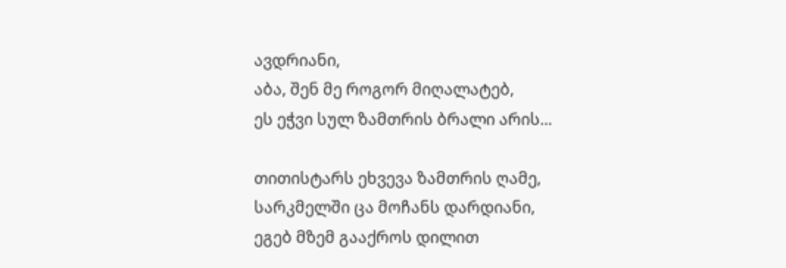ავდრიანი,
აბა, შენ მე როგორ მიღალატებ,
ეს ეჭვი სულ ზამთრის ბრალი არის...

თითისტარს ეხვევა ზამთრის ღამე,
სარკმელში ცა მოჩანს დარდიანი,
ეგებ მზემ გააქროს დილით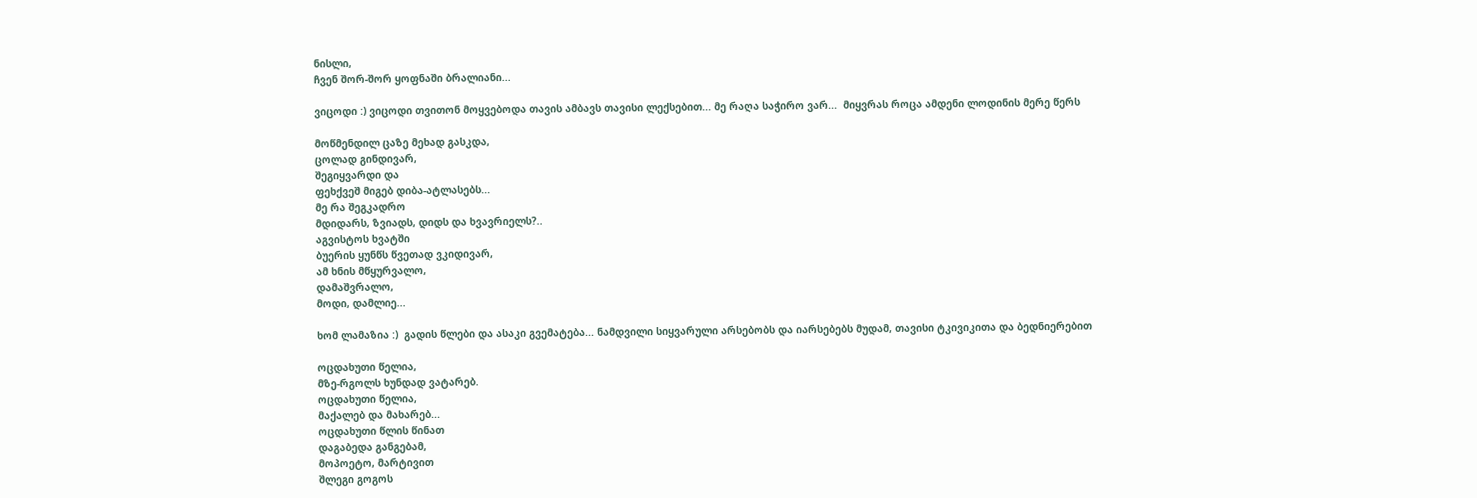ნისლი,
ჩვენ შორ-შორ ყოფნაში ბრალიანი...

ვიცოდი :) ვიცოდი თვითონ მოყვებოდა თავის ამბავს თავისი ლექსებით... მე რაღა საჭირო ვარ...  მიყვრას როცა ამდენი ლოდინის მერე წერს

მოწმენდილ ცაზე მეხად გასკდა,
ცოლად გინდივარ,
შეგიყვარდი და
ფეხქვეშ მიგებ დიბა-ატლასებს...
მე რა შეგკადრო
მდიდარს, ზვიადს, დიდს და ხვავრიელს?..
აგვისტოს ხვატში
ბუერის ყუნწს წვეთად ვკიდივარ,
ამ ხნის მწყურვალო,
დამაშვრალო,
მოდი, დამლიე...

ხომ ლამაზია :)  გადის წლები და ასაკი გვემატება... ნამდვილი სიყვარული არსებობს და იარსებებს მუდამ, თავისი ტკივიკითა და ბედნიერებით

ოცდახუთი წელია,
მზე-რგოლს ხუნდად ვატარებ.
ოცდახუთი წელია,
მაქალებ და მახარებ...
ოცდახუთი წლის წინათ
დაგაბედა განგებამ,
მოპოეტო, მარტივით
შლეგი გოგოს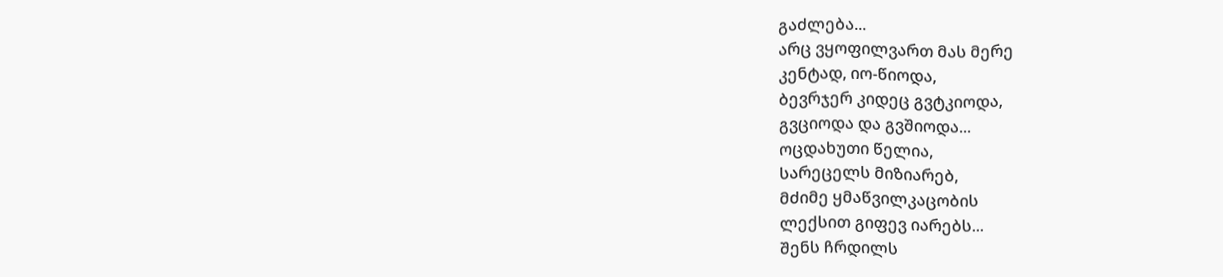გაძლება...
არც ვყოფილვართ მას მერე
კენტად, იო-წიოდა,
ბევრჯერ კიდეც გვტკიოდა,
გვციოდა და გვშიოდა...
ოცდახუთი წელია,
სარეცელს მიზიარებ,
მძიმე ყმაწვილკაცობის
ლექსით გიფევ იარებს...
შენს ჩრდილს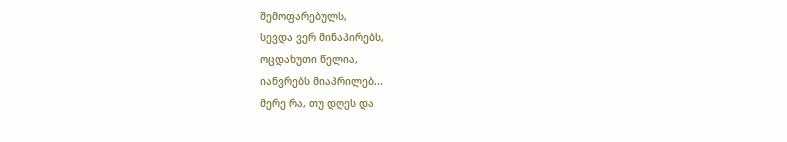შემოფარებულს,
სევდა ვერ მინაპირებს,
ოცდახუთი წელია,
იანვრებს მიაპრილებ...
მერე რა, თუ დღეს და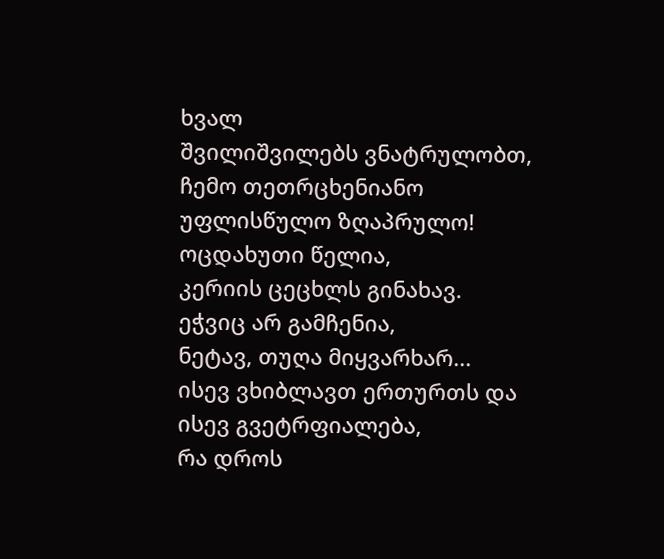ხვალ
შვილიშვილებს ვნატრულობთ,
ჩემო თეთრცხენიანო
უფლისწულო ზღაპრულო!
ოცდახუთი წელია,
კერიის ცეცხლს გინახავ.
ეჭვიც არ გამჩენია,
ნეტავ, თუღა მიყვარხარ...
ისევ ვხიბლავთ ერთურთს და
ისევ გვეტრფიალება,
რა დროს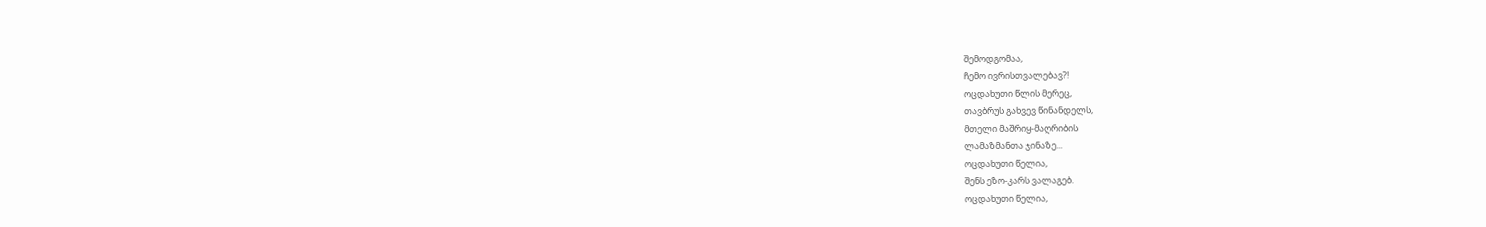შემოდგომაა,
ჩემო ივრისთვალებავ?!
ოცდახუთი წლის მერეც,
თავბრუს გახვევ წინანდელს,
მთელი მაშრიყ-მაღრიბის
ლამაზმანთა ჯინაზე...
ოცდახუთი წელია,
შენს ეზო-კარს ვალაგებ.
ოცდახუთი წელია,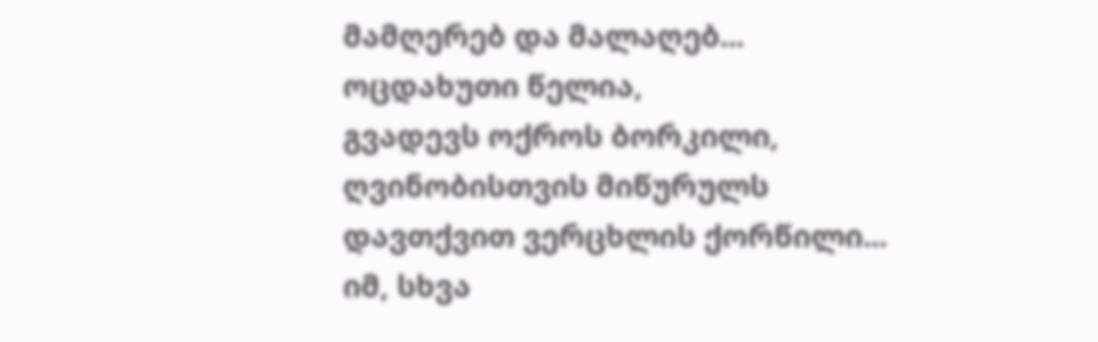მამღერებ და მალაღებ...
ოცდახუთი წელია,
გვადევს ოქროს ბორკილი,
ღვინობისთვის მიწურულს
დავთქვით ვერცხლის ქორწილი...
იმ, სხვა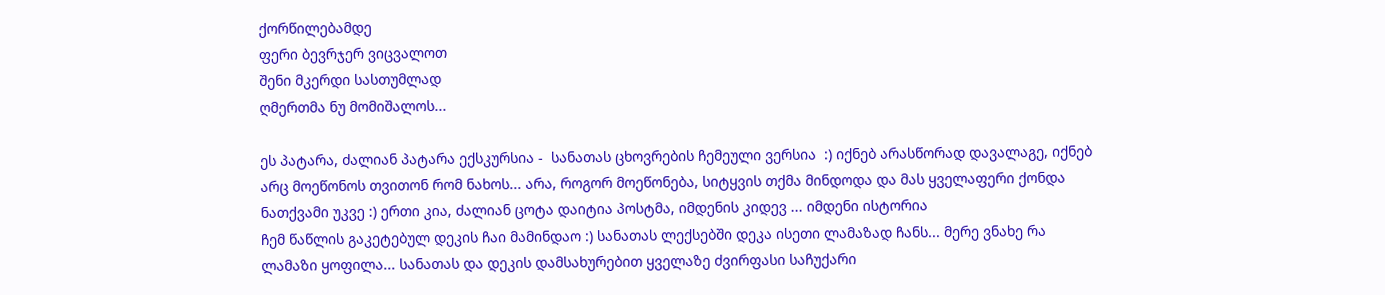ქორწილებამდე
ფერი ბევრჯერ ვიცვალოთ
შენი მკერდი სასთუმლად
ღმერთმა ნუ მომიშალოს...

ეს პატარა, ძალიან პატარა ექსკურსია -  სანათას ცხოვრების ჩემეული ვერსია  :) იქნებ არასწორად დავალაგე, იქნებ  არც მოეწონოს თვითონ რომ ნახოს... არა, როგორ მოეწონება, სიტყვის თქმა მინდოდა და მას ყველაფერი ქონდა ნათქვამი უკვე :) ერთი კია, ძალიან ცოტა დაიტია პოსტმა, იმდენის კიდევ ... იმდენი ისტორია
ჩემ წაწლის გაკეტებულ დეკის ჩაი მამინდაო :) სანათას ლექსებში დეკა ისეთი ლამაზად ჩანს... მერე ვნახე რა ლამაზი ყოფილა... სანათას და დეკის დამსახურებით ყველაზე ძვირფასი საჩუქარი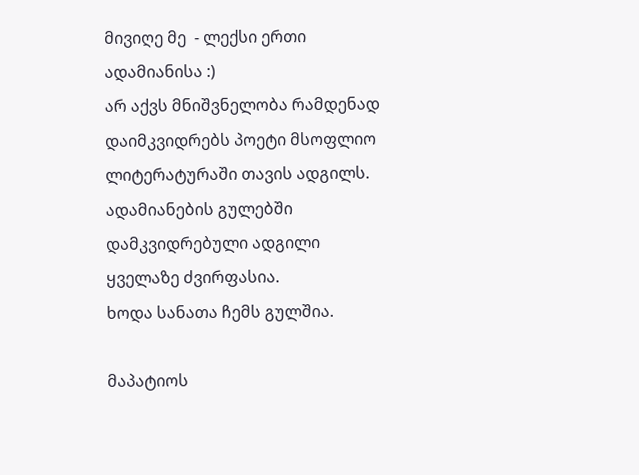მივიღე მე  - ლექსი ერთი ადამიანისა :)
არ აქვს მნიშვნელობა რამდენად დაიმკვიდრებს პოეტი მსოფლიო ლიტერატურაში თავის ადგილს. ადამიანების გულებში დამკვიდრებული ადგილი ყველაზე ძვირფასია.
ხოდა სანათა ჩემს გულშია.

მაპატიოს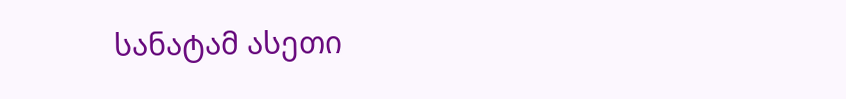სანატამ ასეთი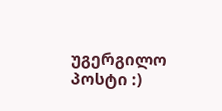უგერგილო პოსტი :)